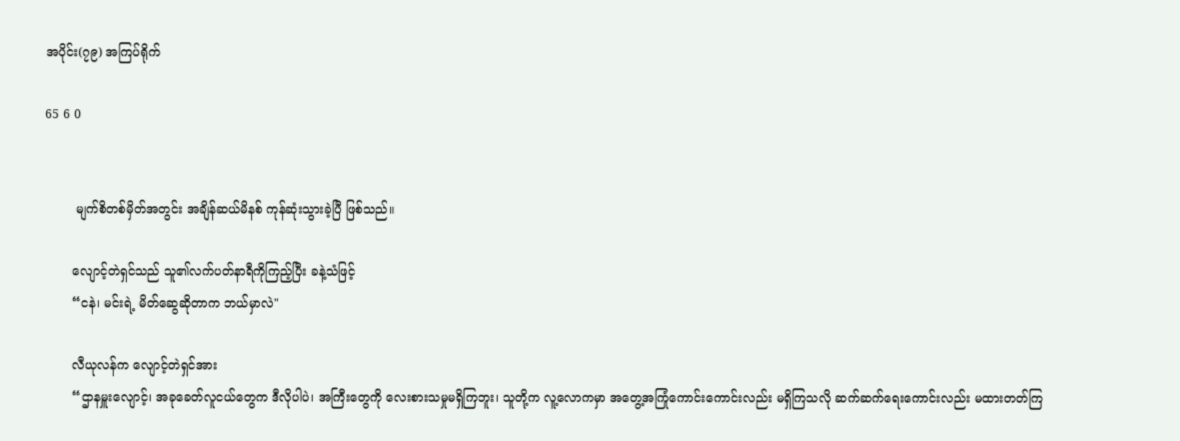အပိုင်း(၇၉) အကြပ်ရိုက်

65 6 0


        မျက်စိတစ်မှိတ်အတွင်း အချိန်ဆယ်မိနစ် ကုန်ဆုံးသွားခဲ့ပြီ ဖြစ်သည်။

       လျောင့်တဲရှင်သည် သူ၏လက်ပတ်နာရီကိုကြည့်ပြီး‌ ခနဲ့သံဖြင့်
       “ငနဲ၊ မင်းရဲ့ မိတ်ဆွေဆိုတာက ဘယ်မှာလဲ"

       လီယုလန်က လျောင့်တဲရှင်အား
       “ဌာနမှူးလျောင့်၊ အခုခေတ်လူငယ်တွေက ဒီလိုပါပဲ၊ အကြီးတွေကို လေးစားသမှုမရှိကြဘူး၊ သူတို့က လူ့လောကမှာ အတွေ့အကြုံကောင်းကောင်းလည်း မရှိကြသလို ဆက်ဆက်ရေးကောင်းလည်း မထားတတ်ကြ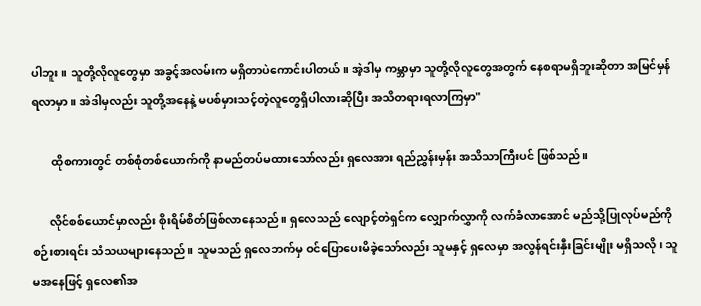ပါဘူး။ သူတို့လိုလူတွေမှာ အခွင့်အလမ်းက မရှိတာပဲ‌ကောင်းပါတယ်။ အဲ့ဒါမှ ကမ္ဘာမှာ သူတို့လိုလူတွေအတွက် နေစရာမရှိဘူးဆိုတာ အမြင်မှန်ရလာမှာ။ အဲဒါမှလည်း သူတို့အနေနဲ့ မပစ်မှားသင့်တဲ့လူတွေရှိပါလားဆိုပြီး အသိတရားရလာကြမှာ"

       ထိုစကားတွင် တစ်စုံတစ်ယောက်ကို နာမည်တပ်မထားသော်လည်း ရှ‌လေအား ရည်ညွှန်းမှန်း အသိသာကြီးပင် ဖြစ်သည်။

      လိုင်စစ်ယောင်မှာလည်း စိုးရိမ်စိတ်ဖြစ်လာနေသည်။ ရှလေသည် လျောင့်တဲရှင်က လျှောက်လွှာကို လက်ခံလာအောင် မည်သို့ပြုလုပ်မည်ကို စဉ်းစားရင်း သံသယများနေသည်။ သူမသည် ရှလေဘက်မှ ဝင်ပြောပေးမိခဲ့သော်လည်း သူမနှင့် ရှလေမှာ အလွန်ရင်းနှီးခြင်းမျိုး မရှိသလို၊ သူမအနေဖြင့် ရှလေ၏အ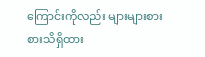ကြောင်းကိုလည်း များများစားစားသိရှိထား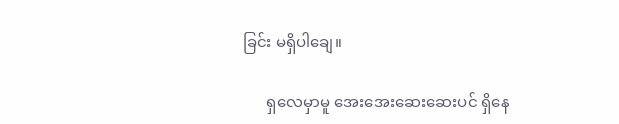ခြင်း မရှိပါချေ။

      ရှလေမှာမူ အေး‌အေးဆေးဆေးပင် ရှိနေ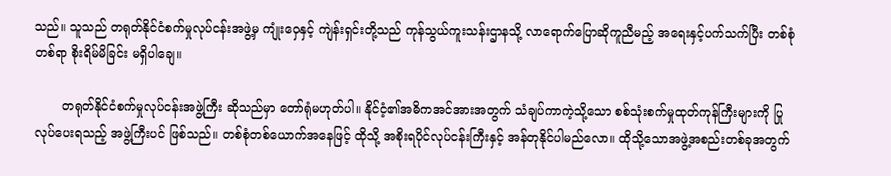သည်။ သူသည် တရုတ်နိုင်ငံစက်မှုလုပ်ငန်းအဖွဲ့မှ ကျုံးဝှေနှင့် ကျဲန်းရှင်းတို့သည် ကုန်သွယ်ကူးသန်းဌာနသို့ လာရောက်ပြောဆိုကူညီမည့် အရေးနှင့်ပက်သက်ပြီး တစ်စုံတစ်ရာ စိုးရိမ်မိခြင်း မရှိပါချေ။

       တရုတ်နိုင်ငံစက်မှုလုပ်ငန်းအဖွဲ့ကြီး ဆိုသည်မှာ တော်ရုံမဟုတ်ပါ။ နိုင်ငံ့၏အဓိကအင်အားအတွက် သံချပ်ကာကဲ့သို့သော စစ်သုံးစက်မှုထုတ်ကုန်ကြီးများကို ပြုလုပ်ပေးရသည့် အဖွဲ့ကြီးပင် ဖြစ်သည်။ တစ်စုံတစ်ယောက်အနေဖြင့် ထိုသို့ အစိုးရပိုင်လုပ်ငန်းကြီးနှင့် အန်တုနိုင်ပါမည်လော။ ထိုသို့သောအဖွဲ့အစည်းတစ်ခုအတွက်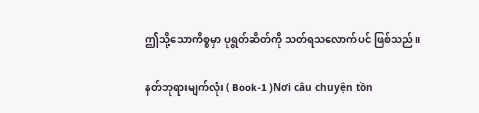ဤသို့သောကိစ္စမှာ ပုရွတ်ဆိတ်ကို သတ်ရသလောက်ပင် ဖြစ်သည်။

နတ်ဘုရားမျက်လုံး ( Book-1 )Nơi câu chuyện tồn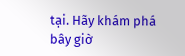tại. Hãy khám phá bây giờ